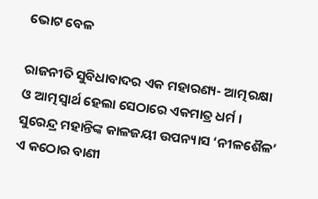ଭୋଟ ବେଳ

ରାଜନୀତି ସୁବିଧାବାଦର ଏକ ମହାରଣ୍ୟ- ଆତ୍ମରକ୍ଷା ଓ ଆତ୍ମସ୍ବାର୍ଥ ହେଲା ସେଠାରେ ଏକମାତ୍ର ଧର୍ମ। ସୁରେନ୍ଦ୍ର ମହାନ୍ତିଙ୍କ କାଳଜୟୀ ଉପନ୍ୟାସ ‘ନୀଳଶୈଳ’ ଏ କଠୋର ବାଣୀ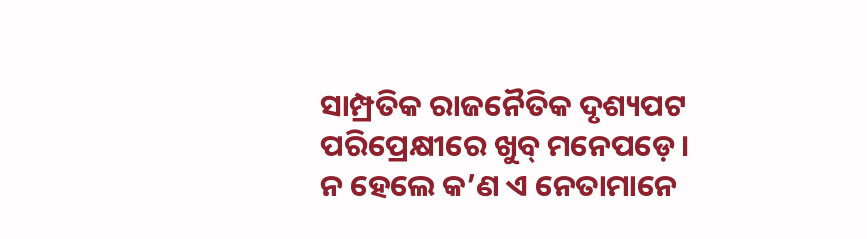ସାମ୍ପ୍ରତିକ ରାଜନୈତିକ ଦୃଶ୍ୟପଟ ପରିପ୍ରେକ୍ଷୀରେ ଖୁବ୍‌ ମନେପଡ଼େ। ନ ହେଲେ କ’ଣ ଏ ନେତାମାନେ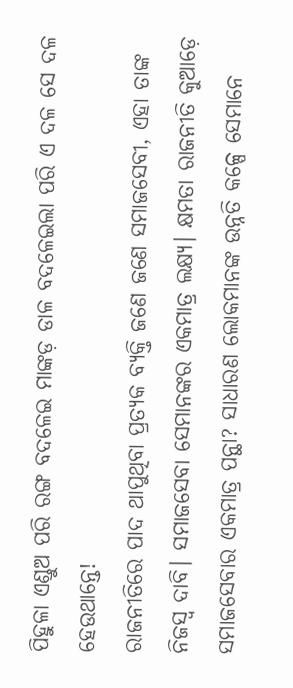ପିହୁଳା ଏଣ୍ଡୁଅ ପରି ରଙ୍ଗ ବଦଳେଇ ମାଙ୍କଡ଼ ଡାଳ ବଦଳେଇଲା ପରି ଏ ଦଳ ସେ ଦଳ ହେଉଥାନ୍ତେ!
ରାଜନୀତିରେ ପାଦ ଥାପୁଥିବା ପ୍ରତ୍ୟକ ବ୍ୟକ୍ତି ଜଣେ ଜଣେ ସମାଜସେବୀ, ଏହା ତାଙ୍କ ନିଜସ୍ବ ଦାବି। ସମାଜସେବା ସେମାନଙ୍କର ଏକମାତ୍ର ଲକ୍ଷ୍ୟ। କ୍ଷମତା ରାଜନୀତି କୁଆଡ଼େ ସମାଜସେବାର ଏକମାତ୍ର ପନ୍ଥା? ସାଧାରଣ ଲୋକମାନଙ୍କ ଉନ୍ନତି କଳ୍ପେ ସେମାନେ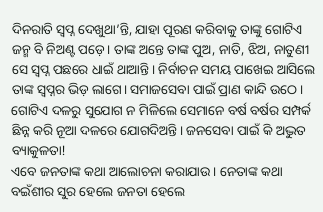ଦିନରାତି ସ୍ବପ୍ନ ଦେଖୁଥା’ନ୍ତି, ଯାହା ପୂରଣ କରିବାକୁ ତାଙ୍କୁ ଗୋଟିଏ ଜନ୍ମ ବି ନିଅଣ୍ଟ ପଡ଼େ। ତାଙ୍କ ଅନ୍ତେ ତାଙ୍କ ପୁଅ, ନାତି, ଝିଅ, ନାତୁଣୀ ସେ ସ୍ବପ୍ନ ପଛରେ ଧାଇଁ ଥାଆନ୍ତି। ନିର୍ବାଚନ ସମୟ ପାଖେଇ ଆସିଲେ ତାଙ୍କ ସ୍ବପ୍ନର ଭିଡ଼ ଲାଗେ। ସମାଜସେବା ପାଇଁ ପ୍ରାଣ କାନ୍ଦି ଉଠେ। ଗୋଟିଏ ଦଳରୁ ସୁଯୋଗ ନ ମିଳିଲେ ସେମାନେ ବର୍ଷ ବର୍ଷର ସମ୍ପର୍କ ଛିନ୍ନ କରି ନୂଆ ଦଳରେ ଯୋଗଦିଅନ୍ତି। ଜନସେବା ପାଇଁ କି ଅଦ୍ଭୁତ ବ୍ୟାକୁଳତା!
ଏବେ ଜନତାଙ୍କ କଥା ଆଲୋଚନା କରାଯାଉ। ନେତାଙ୍କ କଥା ବଇଁଶୀର ସୁର ହେଲେ ଜନତା ହେଲେ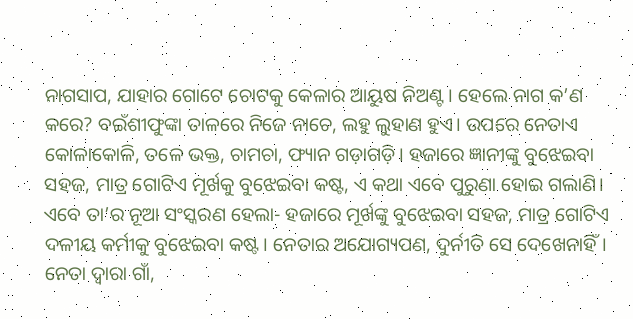ନାଗସାପ, ଯାହାର ଗୋଟେ ଚୋଟକୁ କେଳାର ଆୟୁଷ ନିଅଣ୍ଟ। ହେଲେ ନାଗ କ’ଣ କରେ? ବଇଁଶୀଫୁଙ୍କା ତାଳରେ ନିଜେ ନାଚେ, ଲହୁ ଲୁହାଣ ହୁଏ। ଉପରେ ନେତାଏ କୋଳାକୋଳି, ତଳେ ଭକ୍ତ, ଚାମଚା, ଫ୍ୟାନ ଗଡ଼ାଗଡ଼ି। ହଜାରେ ଜ୍ଞାନୀଙ୍କୁ ବୁଝେଇବା ସହଜ, ମାତ୍ର ଗୋଟିଏ ମୂର୍ଖକୁ ବୁଝେଇବା କଷ୍ଟ, ଏ କଥା ଏବେ ପୁରୁଣା ହୋଇ ଗଲାଣି। ଏବେ ତା’ର ନୂଆ ସଂସ୍କରଣ ହେଲା- ହଜାରେ ମୂର୍ଖଙ୍କୁ ବୁଝେଇବା ସହଜ, ମାତ୍ର ଗୋଟିଏ ଦଳୀୟ କର୍ମୀକୁ ବୁଝେଇବା କଷ୍ଟ। ନେତାର ଅଯୋଗ୍ୟପଣ, ଦୁର୍ନୀତି ସେ ଦେଖେନାହିଁ। ନେତା ଦ୍ୱାରା ଗାଁ,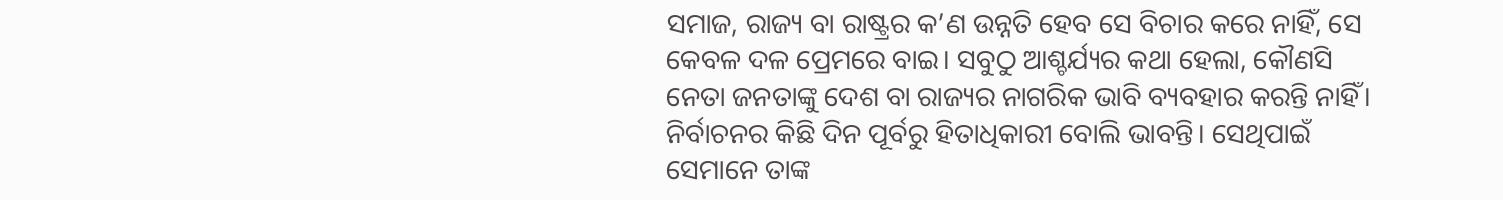ସମାଜ, ରାଜ୍ୟ ବା ରାଷ୍ଟ୍ରର କ’ଣ ଉନ୍ନତି ହେବ ସେ ବିଚାର କରେ ନାହିଁ, ସେ କେବଳ ଦଳ ପ୍ରେମରେ ବାଇ। ସବୁଠୁ ଆଶ୍ଚର୍ଯ୍ୟର କଥା ହେଲା, କୌଣସି ନେତା ଜନତାଙ୍କୁ ଦେଶ ବା ରାଜ୍ୟର ନାଗରିକ ଭାବି ବ୍ୟବହାର କରନ୍ତି ନାହିଁ। ନିର୍ବାଚନର କିଛି ଦିନ ପୂର୍ବରୁ ହିତାଧିକାରୀ ବୋଲି ଭାବନ୍ତି। ସେଥିପାଇଁ ସେମାନେ ତାଙ୍କ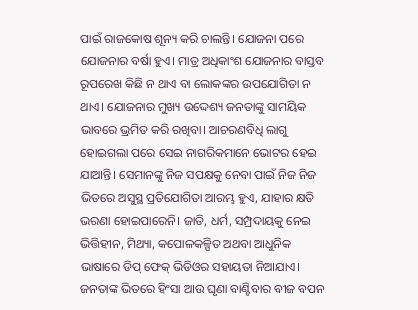ପାଇଁ ରାଜକୋଷ ଶୂନ୍ୟ କରି ଚାଲନ୍ତି। ଯୋଜନା ପରେ ଯୋଜନାର ବର୍ଷା ହୁଏ। ମାତ୍ର ଅଧିକାଂଶ ଯୋଜନାର ବାସ୍ତବ ରୂପରେଖ କିଛି ନ ଥାଏ ବା ଲୋକଙ୍କର ଉପଯୋଗିତା ନ ଥାଏ। ଯୋଜନାର ମୁଖ୍ୟ ଉଦ୍ଦେଶ୍ୟ ଜନତାଙ୍କୁ ସାମୟିକ ଭାବରେ ଭ୍ରମିତ କରି ରଖିବା। ଆଚରଣବିଧି ଲାଗୁ ହୋଇଗଲା ପରେ ସେଇ ନାଗରିକମାନେ ଭୋଟର ହେଇ ଯାଆନ୍ତି। ସେମାନଙ୍କୁ ନିଜ ସପକ୍ଷକୁ ନେବା ପାଇଁ ନିଜ ନିଜ ଭିତରେ ଅସୁସ୍ଥ ପ୍ରତିଯୋଗିତା ଆରମ୍ଭ ହୁଏ, ଯାହାର କ୍ଷତି ଭରଣା ହୋଇପାରେନି। ଜାତି, ଧର୍ମ, ସମ୍ପ୍ରଦାୟକୁ ନେଇ ଭିତ୍ତିହୀନ, ମିଥ୍ୟା, କପୋଳକଳ୍ପିତ ଅଥବା ଆଧୁନିକ ଭାଷାରେ ଡିପ୍‌ ଫେକ୍‌ ଭିଡିଓର ସହାୟତା ନିଆଯାଏ। ଜନତାଙ୍କ ଭିତରେ ହିଂସା ଆଉ ଘୃଣା ବାଣ୍ଟିବାର ବୀଜ ବପନ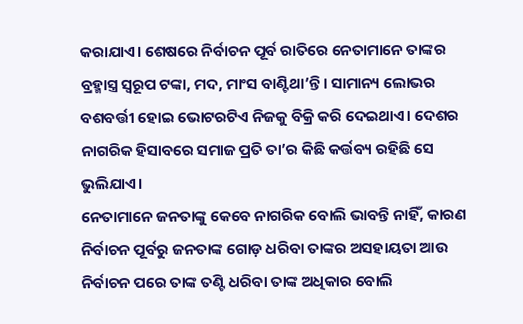କରାଯାଏ। ଶେଷରେ ନିର୍ବାଚନ ପୂର୍ବ ରାତିରେ ନେତାମାନେ ତାଙ୍କର ବ୍ରହ୍ମାସ୍ତ୍ର ସ୍ବରୂପ ଟଙ୍କା, ମଦ, ମାଂସ ବାଣ୍ଟିଥା’ନ୍ତି। ସାମାନ୍ୟ ଲୋଭର ବଶବର୍ତ୍ତୀ ହୋଇ ଭୋଟରଟିଏ ନିଜକୁ ବିକ୍ରି କରି ଦେଇଥାଏ। ଦେଶର ନାଗରିକ ହିସାବରେ ସମାଜ ପ୍ରତି ତା’ର କିଛି କର୍ତ୍ତବ୍ୟ ରହିଛି ସେ ଭୁଲିଯାଏ।
ନେତାମାନେ ଜନତାଙ୍କୁ କେବେ ନାଗରିକ ବୋଲି ଭାବନ୍ତି ନାହିଁ, କାରଣ ନିର୍ବାଚନ ପୂର୍ବରୁ ଜନତାଙ୍କ ଗୋଡ଼ ଧରିବା ତାଙ୍କର ଅସହାୟତା ଆଉ ନିର୍ବାଚନ ପରେ ତାଙ୍କ ତଣ୍ଟି ଧରିବା ତାଙ୍କ ଅଧିକାର ବୋଲି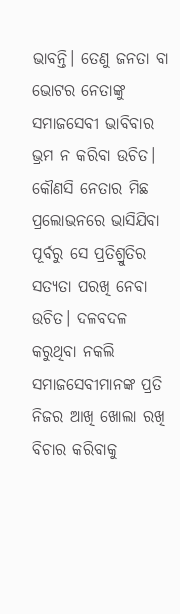ଭାବନ୍ତି। ତେଣୁ ଜନତା ବା ଭୋଟର ନେତାଙ୍କୁ ସମାଜସେବୀ ଭାବିବାର ଭ୍ରମ ନ କରିବା ଉଚିତ। କୌଣସି ନେତାର ମିଛ ପ୍ରଲୋଭନରେ ଭାସିଯିବା ପୂର୍ବରୁ ସେ ପ୍ରତିଶ୍ରୁତିର ସତ୍ୟତା ପରଖି ନେବା ଉଚିତ। ଦଳବଦଳ କରୁଥିବା ନକଲି ସମାଜସେବୀମାନଙ୍କ ପ୍ରତି ନିଜର ଆଖି ଖୋଲା ରଖି ବିଚାର କରିବାକୁ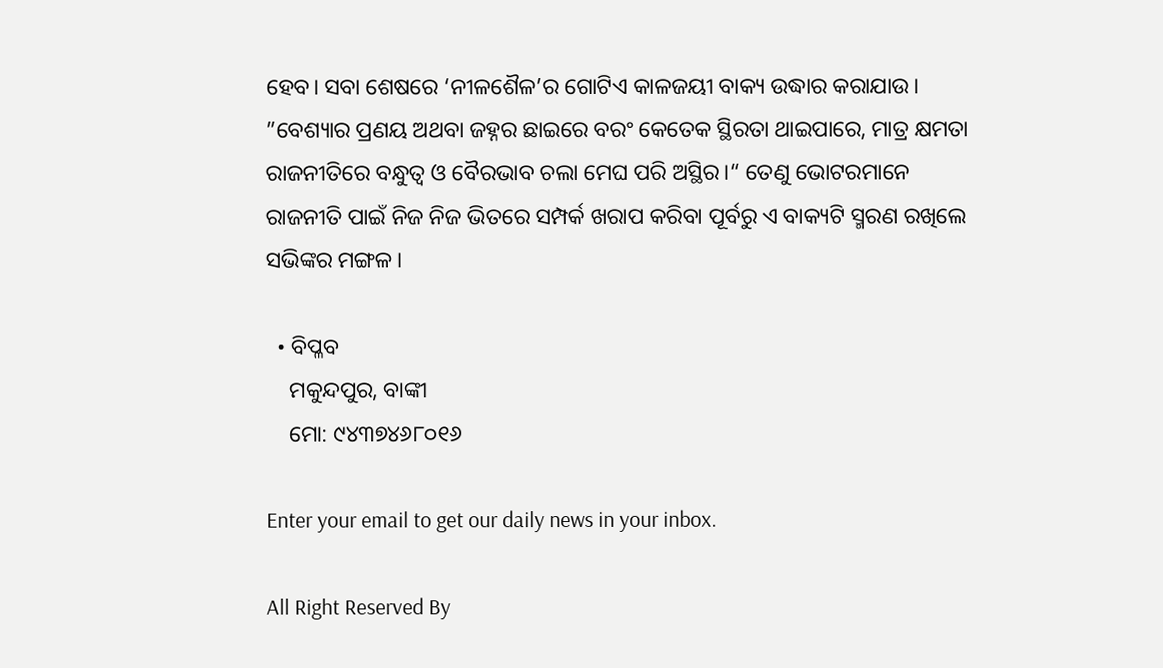ହେବ। ସବା ଶେଷରେ ‘ନୀଳଶୈଳ’ର ଗୋଟିଏ କାଳଜୟୀ ବାକ୍ୟ ଉଦ୍ଧାର କରାଯାଉ। ”ବେଶ୍ୟାର ପ୍ରଣୟ ଅଥବା ଜହ୍ନର ଛାଇରେ ବରଂ କେତେକ ସ୍ଥିରତା ଥାଇପାରେ, ମାତ୍ର କ୍ଷମତା ରାଜନୀତିରେ ବନ୍ଧୁତ୍ୱ ଓ ବୈରଭାବ ଚଲା ମେଘ ପରି ଅସ୍ଥିର।“ ତେଣୁ ଭୋଟରମାନେ ରାଜନୀତି ପାଇଁ ନିଜ ନିଜ ଭିତରେ ସମ୍ପର୍କ ଖରାପ କରିବା ପୂର୍ବରୁ ଏ ବାକ୍ୟଟି ସ୍ମରଣ ରଖିଲେ ସଭିଙ୍କର ମଙ୍ଗଳ।

  • ବିପ୍ଳବ
    ମକୁନ୍ଦପୁର, ବାଙ୍କୀ
    ମୋ: ୯୪୩୭୪୬୮୦୧୬

Enter your email to get our daily news in your inbox.

All Right Reserved By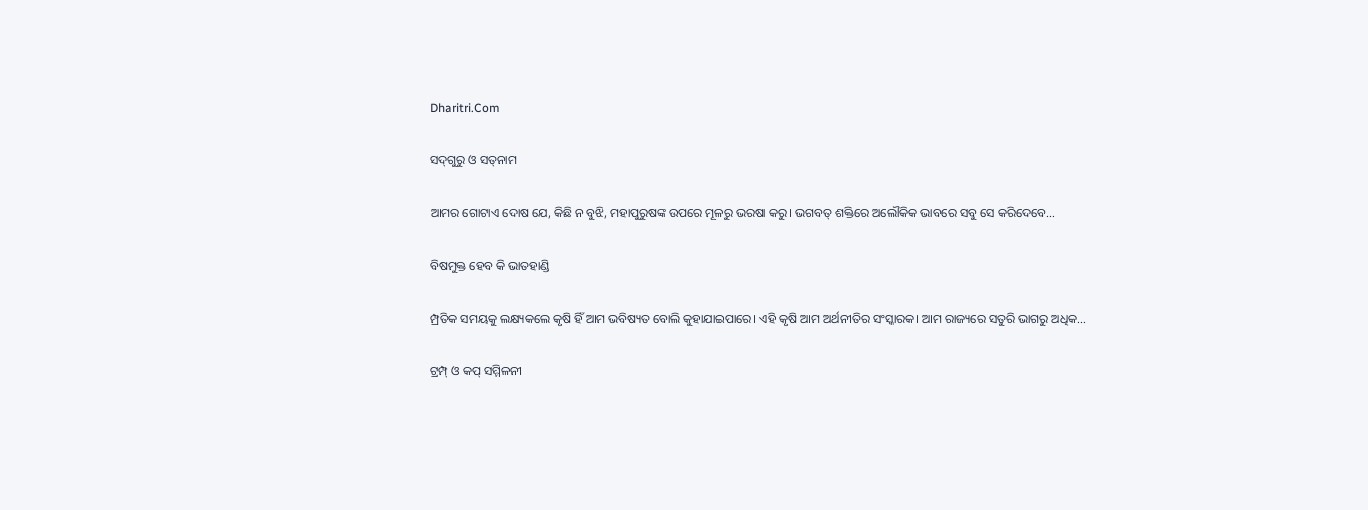Dharitri.Com

ସଦ୍‌ଗୁରୁ ଓ ସତ୍‌ନାମ

ଆମର ଗୋଟାଏ ଦୋଷ ଯେ, କିଛି ନ ବୁଝି, ମହାପୁରୁଷଙ୍କ ଉପରେ ମୂଳରୁ ଭରଷା କରୁ। ଭଗବତ୍‌ ଶକ୍ତିରେ ଅଲୌକିକ ଭାବରେ ସବୁ ସେ କରିଦେବେ...

ବିଷମୁକ୍ତ ହେବ କି ଭାତହାଣ୍ଡି

ମ୍ପ୍ରତିକ ସମୟକୁ ଲକ୍ଷ୍ୟକଲେ କୃଷି ହିଁ ଆମ ଭବିଷ୍ୟତ ବୋଲି କୁହାଯାଇପାରେ। ଏହି କୃଷି ଆମ ଅର୍ଥନୀତିର ସଂସ୍କାରକ। ଆମ ରାଜ୍ୟରେ ସତୁରି ଭାଗରୁ ଅଧିକ...

ଟ୍ରମ୍ପ୍‌ ଓ କପ୍‌ ସମ୍ମିଳନୀ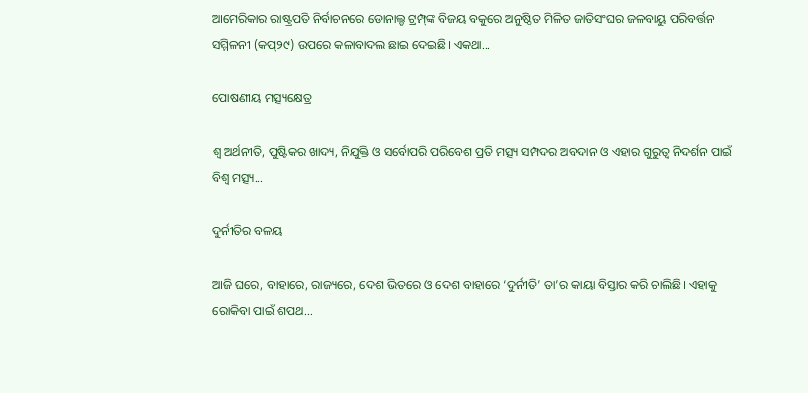ଆମେରିକାର ରାଷ୍ଟ୍ରପତି ନିର୍ବାଚନରେ ଡୋନାଲ୍ଡ ଟ୍ରମ୍ପ୍‌ଙ୍କ ବିଜୟ ବକୁରେ ଅନୁଷ୍ଠିତ ମିଳିତ ଜାତିସଂଘର ଜଳବାୟୁ ପରିବର୍ତ୍ତନ ସମ୍ମିଳନୀ (କପ୍‌୨୯) ଉପରେ କଳାବାଦଲ ଛାଇ ଦେଇଛି। ଏକଥା...

ପୋଷଣୀୟ ମତ୍ସ୍ୟକ୍ଷେତ୍ର

ଶ୍ୱ ଅର୍ଥନୀତି, ପୁଷ୍ଟିକର ଖାଦ୍ୟ, ନିଯୁକ୍ତି ଓ ସର୍ବୋପରି ପରିବେଶ ପ୍ରତି ମତ୍ସ୍ୟ ସମ୍ପଦର ଅବଦାନ ଓ ଏହାର ଗୁରୁତ୍ୱ ନିଦର୍ଶନ ପାଇଁ ବିଶ୍ୱ ମତ୍ସ୍ୟ...

ଦୁର୍ନୀତିର ବଳୟ

ଆଜି ଘରେ, ବାହାରେ, ରାଜ୍ୟରେ, ଦେଶ ଭିତରେ ଓ ଦେଶ ବାହାରେ ‘ଦୁର୍ନୀତି’ ତା’ର କାୟା ବିସ୍ତାର କରି ଚାଲିଛି। ଏହାକୁ ରୋକିବା ପାଇଁ ଶପଥ...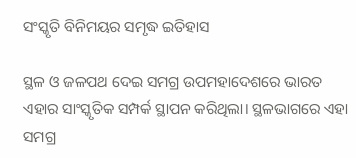ସଂସ୍କୃତି ବିନିମୟର ସମୃଦ୍ଧ ଇତିହାସ

ସ୍ଥଳ ଓ ଜଳପଥ ଦେଇ ସମଗ୍ର ଉପମହାଦେଶରେ ଭାରତ ଏହାର ସାଂସ୍କୃତିକ ସମ୍ପର୍କ ସ୍ଥାପନ କରିଥିଲା। ସ୍ଥଳଭାଗରେ ଏହା ସମଗ୍ର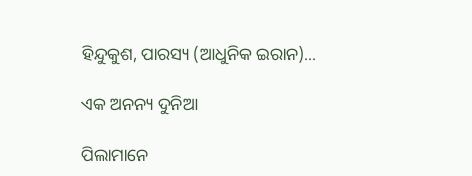ହିନ୍ଦୁକୁଶ, ପାରସ୍ୟ (ଆଧୁନିକ ଇରାନ)...

ଏକ ଅନନ୍ୟ ଦୁନିଆ

ପିଲାମାନେ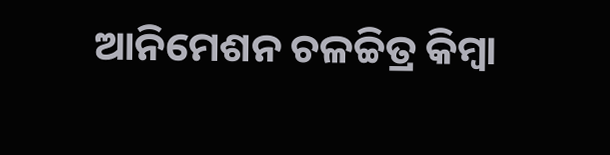ଆନିମେଶନ ଚଳଚ୍ଚିତ୍ର କିମ୍ବା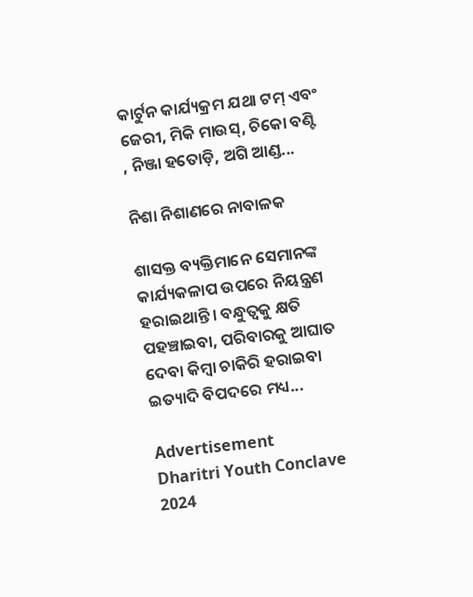କାର୍ଟୁନ କାର୍ଯ୍ୟକ୍ରମ ଯଥା ଟମ୍‌ ଏବଂ ଜେରୀ, ମିକି ମାଉସ୍‌, ଚିକୋ ବଣ୍ଟି , ନିଞ୍ଜା ହତୋଡ଼ି, ଅଗି ଆଣ୍ଡ...

ନିଶା ନିଶାଣରେ ନାବାଳକ

ଶାସକ୍ତ ବ୍ୟକ୍ତିମାନେ ସେମାନଙ୍କ କାର୍ଯ୍ୟକଳାପ ଉପରେ ନିୟନ୍ତ୍ରଣ ହରାଇଥାନ୍ତି। ବନ୍ଧୁତ୍ୱକୁ କ୍ଷତି ପହଞ୍ଚାଇବା, ପରିବାରକୁ ଆଘାତ ଦେବା କିମ୍ବା ଚାକିରି ହରାଇବା ଇତ୍ୟାଦି ବିପଦରେ ମଧ୍ୟ...

Advertisement
Dharitri Youth Conclave 2024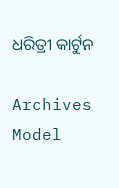ଧରିତ୍ରୀ କାର୍ଟୁନ

Archives
Model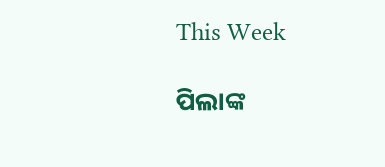This Week

ପିଲାଙ୍କ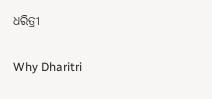ଧରିତ୍ରୀ

Why Dharitri